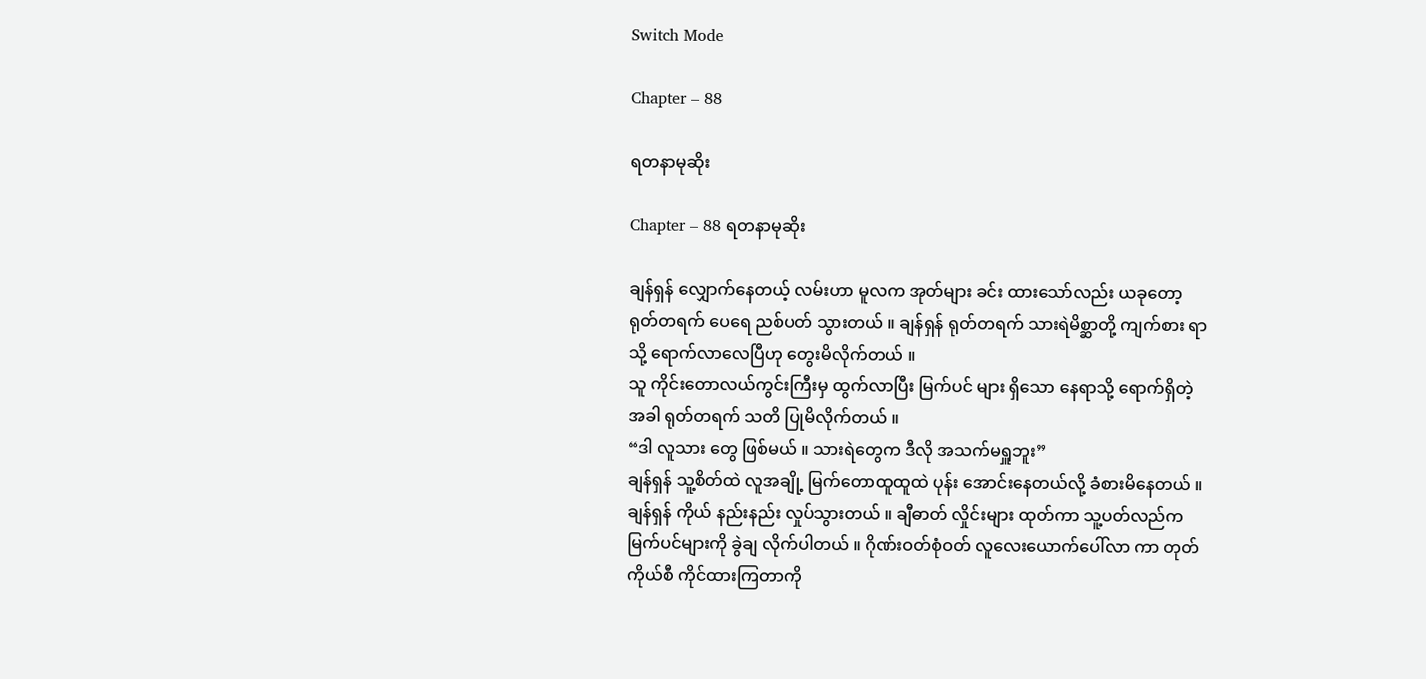Switch Mode

Chapter – 88

ရတနာမုဆိုး

Chapter – 88 ရတနာမုဆိုး

ချန်ရှန် လျှောက်နေတယ့် လမ်းဟာ မူလက အုတ်များ ခင်း ထားသော်လည်း ယခုတော့ ရုတ်တရက် ပေရေ ညစ်ပတ် သွားတယ် ။ ချန်ရှန် ရုတ်တရက် သားရဲမိစ္ဆာတို့ ကျက်စား ရာသို့ ရောက်လာလေပြီဟု တွေးမိလိုက်တယ် ။
သူ ကိုင်းတောလယ်ကွင်းကြီးမှ ထွက်လာပြီး မြက်ပင် များ ရှိသော နေရာသို့ ရောက်ရှိတဲ့အခါ ရုတ်တရက် သတိ ပြုမိလိုက်တယ် ။
“ဒါ လူသား တွေ ဖြစ်မယ် ။ သားရဲတွေက ဒီလို အသက်မရှူဘူး”
ချန်ရှန် သူ့စိတ်ထဲ လူအချို့ မြက်တောထူထူထဲ ပုန်း အောင်းနေတယ်လို့ ခံစားမိနေတယ် ။
ချန်ရှန် ကိုယ် နည်းနည်း လှုပ်သွားတယ် ။ ချီဓာတ် လှိုင်းများ ထုတ်ကာ သူ့ပတ်လည်က မြက်ပင်များကို ခွဲချ လိုက်ပါတယ် ။ ဂိုဏ်းဝတ်စုံဝတ် လူလေးယောက်ပေါ်လာ ကာ တုတ်ကိုယ်စီ ကိုင်ထားကြတာကို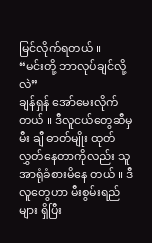မြင်လိုက်ရတယ် ။
“မင်းတို့ ဘာလုပ်ချင်လို့လဲ”
ချန်ရှန် အော်မေးလိုက်တယ် ။ ဒီလူငယ်တွေဆီမှ မီး ချီ ဓာတ်မျိုး ထုတ်လွှတ်နေတာကိုလည်း သူအာရုံခံစားမိနေ တယ် ။ ဒီလူတွေဟာ မီးစွမ်းရည်များ ရှိပြီး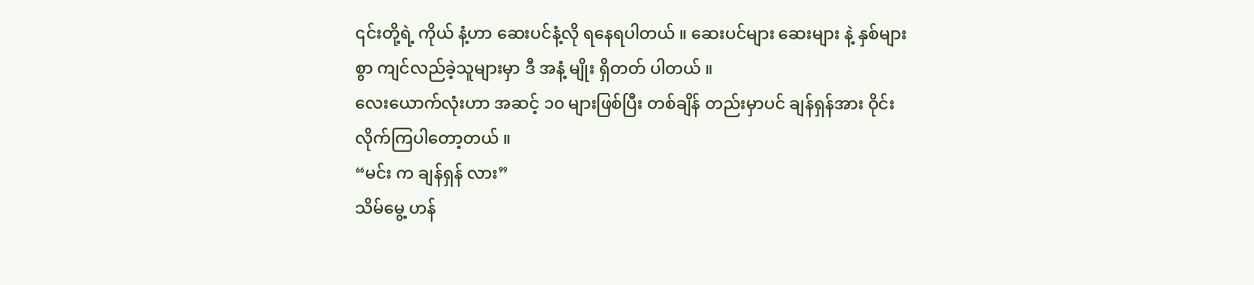၎င်းတို့ရဲ့ ကိုယ် နံ့ဟာ ဆေးပင်နံ့လို ရနေရပါတယ် ။ ဆေးပင်များ ဆေးများ နဲ့ နှစ်များစွာ ကျင်လည်ခဲ့သူများမှာ ဒီ အနံ့ မျိုး ရှိတတ် ပါတယ် ။
လေးယောက်လုံးဟာ အဆင့် ၁၀ များဖြစ်ပြီး တစ်ချိန် တည်းမှာပင် ချန်ရှန်အား ဝိုင်းလိုက်ကြပါတော့တယ် ။
“မင်း က ချန်ရှန် လား”
သိမ်မွေ့ ဟန်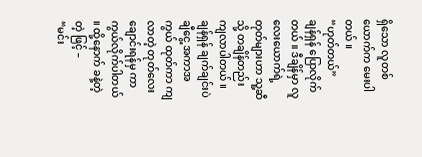ရှိသော လူတစ်ယောက်က မေးပါတယ် ။
“ဟုတ်တယ်”
ချန်ရှန် ပြောလိုက်တယ် ။ ဒီချိန်မှာ လူလေးယောက်ရဲ့ တုတ်များဟာ သူ့ဆီသို့ တချိန်တည်း ကျလာပါတယ် ။
ချန်ရှန် ချက်ချင်းပဲ ချီငွေ့ အကာအကွယ် ထုတ်ကာ ကျ လာတဲ့ တုတ်လေးချောင်းရန်မှ ကာကွယ်လိုက်ပါတယ် ။ ထို့နောက် ခနဲ့တဲ့တဲ့ ဖြင့် –
“မင်း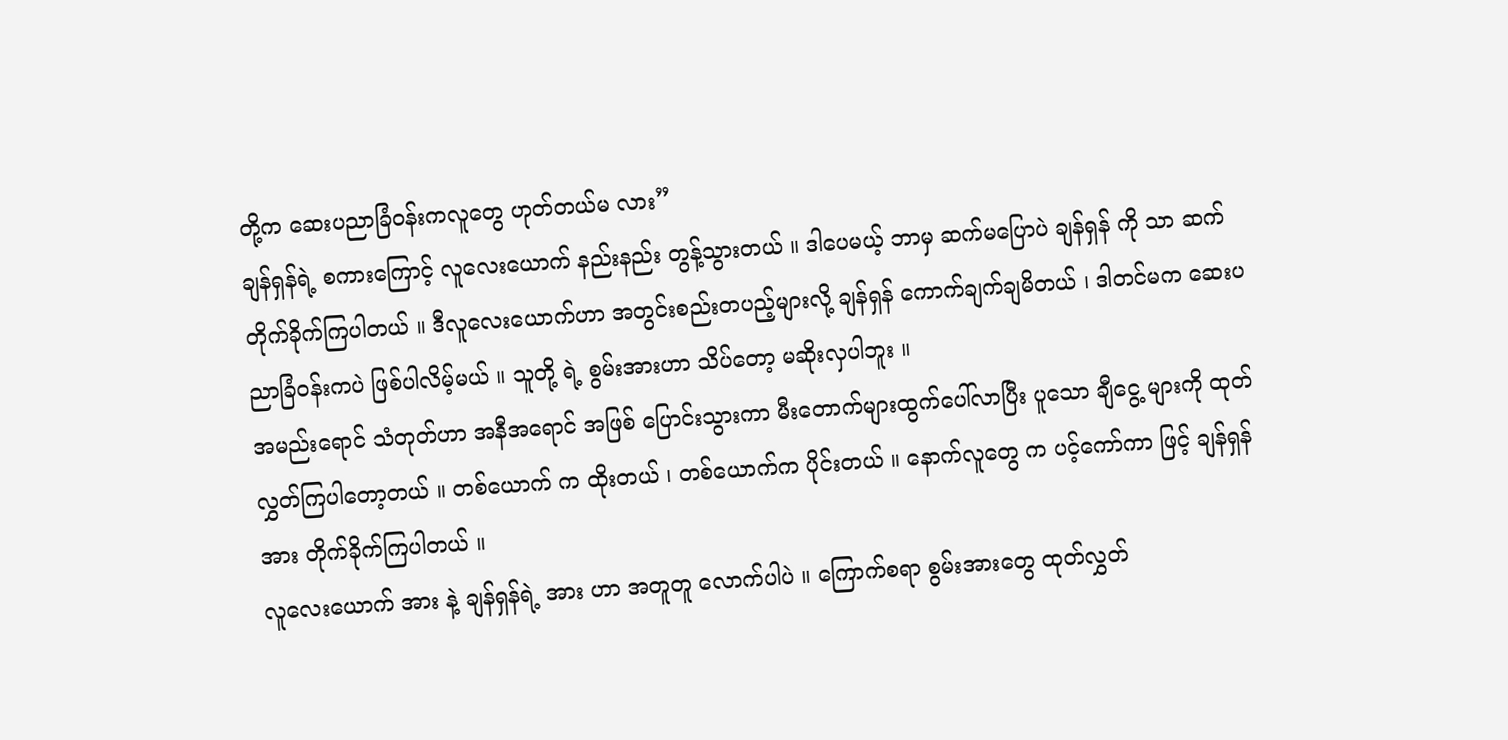တို့က ဆေးပညာခြံဝန်းကလူတွေ ဟုတ်တယ်မ လား”
ချန်ရှန်ရဲ့ စကားကြောင့် လူလေးယောက် နည်းနည်း တွန့်သွားတယ် ။ ဒါပေမယ့် ဘာမှ ဆက်မပြောပဲ ချန်ရှန် ကို သာ ဆက်တိုက်ခိုက်ကြပါတယ် ။ ဒီလူလေးယောက်ဟာ အတွင်းစည်းတပည့်များလို့ ချန်ရှန် ကောက်ချက်ချမိတယ် ၊ ဒါတင်မက ဆေးပညာခြံဝန်းကပဲ ဖြစ်ပါလိမ့်မယ် ။ သူတို့ ရဲ့ စွမ်းအားဟာ သိပ်တော့ မဆိုးလှပါဘူး ။
အမည်းရောင် သံတုတ်ဟာ အနီအရောင် အဖြစ် ပြောင်းသွားကာ မီးတောက်များထွက်ပေါ်လာပြီး ပူသော ချီငွေ့ များကို ထုတ်လွှတ်ကြပါတော့တယ် ။ တစ်ယောက် က ထိုးတယ် ၊ တစ်ယောက်က ပိုင်းတယ် ။ နောက်လူတွေ က ပင့်ကော်ကာ ဖြင့် ချန်ရှန်အား တိုက်ခိုက်ကြပါတယ် ။
လူလေးယောက် အား နဲ့ ချန်ရှန်ရဲ့ အား ဟာ အတူတူ လောက်ပါပဲ ။ ကြောက်စရာ စွမ်းအားတွေ ထုတ်လွှတ်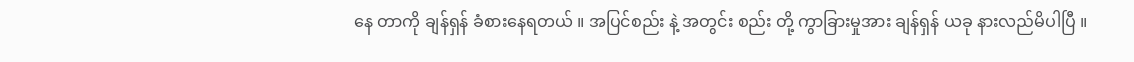နေ တာကို ချန်ရှန် ခံစားနေရတယ် ။ အပြင်စည်း နဲ့ အတွင်း စည်း တို့ ကွာခြားမှုအား ချန်ရှန် ယခု နားလည်မိပါပြီ ။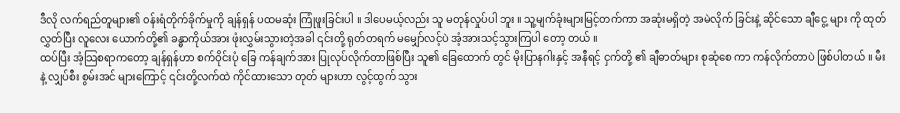ဒီလို လက်ရည်တူများ၏ ၀န်းရံတိုက်ခိုက်မှုကို ချန်ရှန် ပထမဆုံး ကြုံဖူးခြင်းပါ ။ ဒါပေမယ့်လည်း သူ မတုန်လှုပ်ပါ ဘူး ။ သူ့မျက်ခုံးများမြင့်တက်ကာ အဆုံးမရှိတဲ့ အမဲလိုက် ခြင်းနဲ့ ဆိုင်သော ချီငွေ့ များ ကို ထုတ်လွှတ်ပြီး လူလေး ယောက်တို့၏ ခန္ဓာကိုယ်အား ဖုံးလွှမ်းသွားတဲ့အခါ ၎င်းတို့ ရုတ်တရက် မမျှော်လင့်ပဲ အံ့အားသင့်သွားကြပါ တော့ တယ် ။
ထပ်ပြီး အံ့သြစရာကတော့ ချန်ရှန်ဟာ စက်ဝိုင်းပုံ ခြေ ကန်ချက်အား ပြုလုပ်လိုက်တာဖြစ်ပြီး သူ၏ ခြေထောက် တွင် မိုးပြာနဂါးနှင့် အနီရင့် ငှက်တို့ ၏ ချီဓာတ်များ စုဆုံစေ ကာ ကန်လိုက်တာပဲ ဖြစ်ပါတယ် ။ မီး နဲ့ လျှပ်စီး စွမ်းအင် များကြောင့် ၎င်းတို့လက်ထဲ ကိုင်ထားသော တုတ် များဟာ လွင့်ထွက် သွား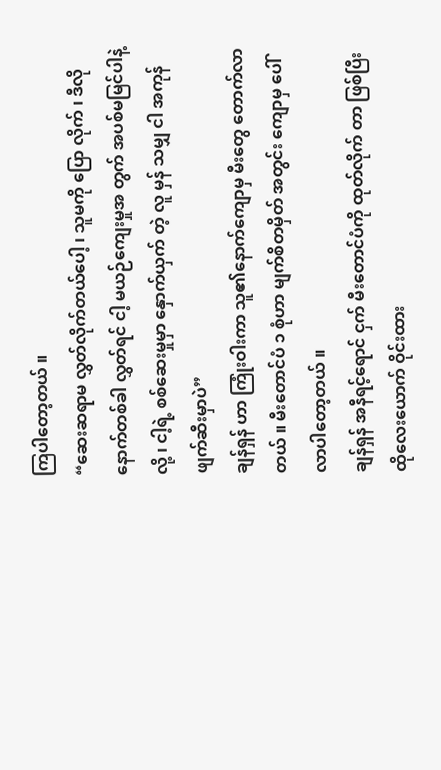ကြပါတော့တယ် ။
“ဆေးဆရာမ လွှတ်လိုက်တယ်ပေါ့ ၊ သူမကို ပြော လိုက် ၊ ဒီလိုနောက်တစ်ခါ လွှတ်ရင် ငါ့ မယဉ်ကျေးမှုအ တွက် အပစ်မမြင်ပါနဲ့လို့ ၊ ငါ့ရဲ့ စစ်ဆေးမှုမှာ နှောက်ယှက် တဲ့ လူ မှန် သမျှ ငါ အကုန်ဖျက်ဆီးမှာပဲ”
ချန်ရှန် ဟာ ကြုံးဝါးကာ သူ၏နောက်ကျောမှ မီးတွေ တောက်လာတယ် ။ မီးတောင်ပံ ၁ စုံဟာ မျက်စိတမှိတ် အတွင်း ကျောမှ ပေါ်လာပါတော့တယ် ။
ချန်ရှန် အနီရင့်ရောင် ငှက် မီးတောင်ပံကို ထုတ်လိုက် တာ ဖြစ်ပြီး ထိုလေးယောက် ဝိုင်းထား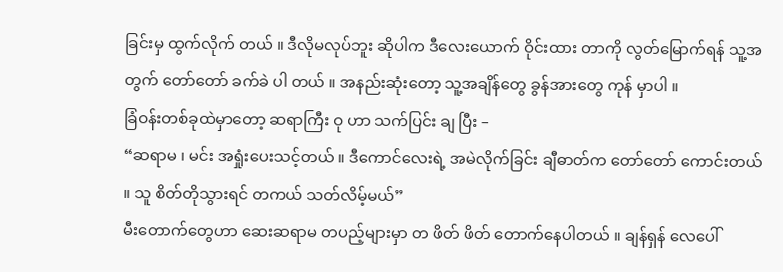ခြင်းမှ ထွက်လိုက် တယ် ။ ဒီလိုမလုပ်ဘူး ဆိုပါက ဒီလေးယောက် ဝိုင်းထား တာကို လွတ်မြောက်ရန် သူ့အတွက် တော်တော် ခက်ခဲ ပါ တယ် ။ အနည်းဆုံးတော့ သူ့အချိန်တွေ ခွန်အားတွေ ကုန် မှာပါ ။
ခြံဝန်းတစ်ခုထဲမှာတော့ ဆရာကြီး ဝု ဟာ သက်ပြင်း ချ ပြီး –
“ဆရာမ ၊ မင်း အရှုံးပေးသင့်တယ် ။ ဒီကောင်လေးရဲ့ အမဲလိုက်ခြင်း ချီဓာတ်က တော်တော် ကောင်းတယ် ။ သူ စိတ်တိုသွားရင် တကယ် သတ်လိမ့်မယ်”
မီးတောက်တွေဟာ ဆေးဆရာမ တပည့်များမှာ တ ဖိတ် ဖိတ် တောက်နေပါတယ် ။ ချန်ရှန် လေပေါ်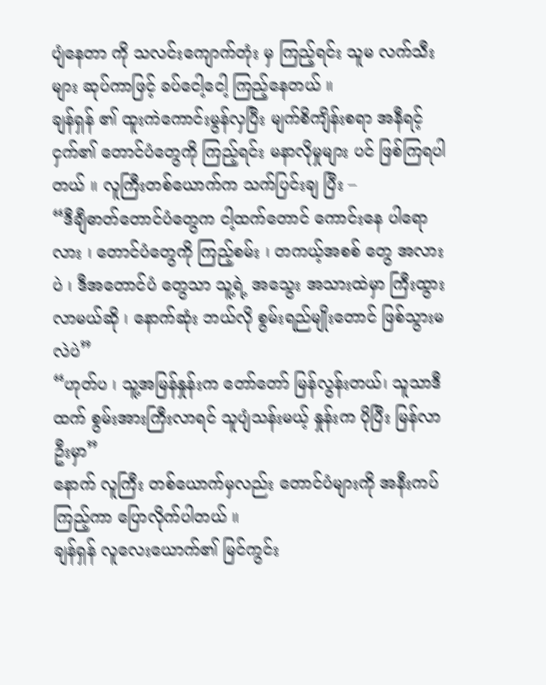ပျံနေတာ ကို သလင်းကျောက်တုံး မှ ကြည့်ရင်း သူမ လက်သီးများ ဆုပ်ကာဖြင့် ခပ်ငေါ့ငေါ့ ကြည့်နေတယ် ။
ချန်ရှန် ၏ ထူးကဲကောင်းမွန်လှပြီး မျက်စိကျိန်းစရာ အနီရင့်ငှက်၏ တောင်ပံတွေကို ကြည့်ရင်း မနာလိုမှုများ ပင် ဖြစ်ကြရပါတယ် ။ လူကြီးတစ်ယောက်က သက်ပြင်းချ ပြီး –
“ဒီချီဓာတ်တောင်ပံတွေက ငါ့ထက်တောင် ကောင်းနေ ပါရောလား ၊ တောင်ပံတွေကို ကြည့်စမ်း ၊ တကယ့်အစစ် တွေ အလားပဲ ၊ ဒီအတောင်ပံ တွေသာ သူ့ရဲ့ အသွေး အသားထဲမှာ ကြီးထွားလာမယ်ဆို ၊ နောက်ဆုံး ဘယ်လို စွမ်းရည်မျိုးတောင် ဖြစ်သွားမလဲပဲ”
“ဟုတ်ပ ၊ သူ့အမြန်နှုန်းက တော်တော် မြန်လွန်းတယ်၊ သူသာဒီထက် စွမ်းအားကြီးလာရင် သူပျံသန်းမယ့် နှုန်းက ပိုပြီး မြန်လာဦးမှာ”
နောက် လူကြီး တစ်ယောက်မှလည်း တောင်ပံများကို အနီးကပ် ကြည့်ကာ ပြောလိုက်ပါတယ် ။
ချန်ရှန် လူလေးယောက်၏ မြင်ကွင်း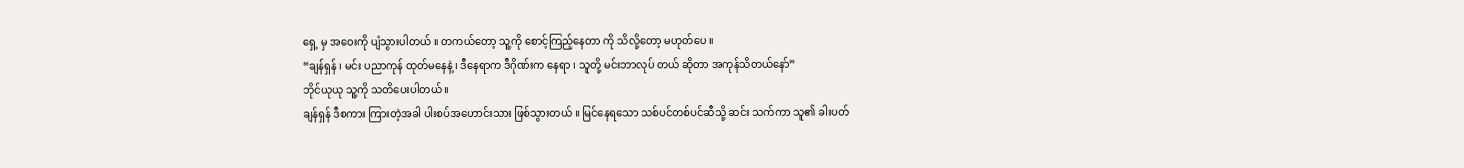ရှေ့ မှ အဝေးကို ပျံသွားပါတယ် ။ တကယ်တော့ သူ့ကို စောင့်ကြည့်နေတာ ကို သိလို့တော့ မဟုတ်ပေ ။
“ချန်ရှန် ၊ မင်း ပညာကုန် ထုတ်မနေနဲ့ ၊ ဒီနေရာက ဒီဂိုဏ်းက နေရာ ၊ သူတို့ မင်းဘာလုပ် တယ် ဆိုတာ အကုန်သိတယ်နော်”
ဘိုင်ယုယု သူ့ကို သတိပေးပါတယ် ။
ချန်ရှန် ဒီစကား ကြားတဲ့အခါ ပါးစပ်အဟောင်းသား ဖြစ်သွားတယ် ။ မြင်နေရသော သစ်ပင်တစ်ပင်ဆီသို့ ဆင်း သက်ကာ သူ၏ ခါးပတ်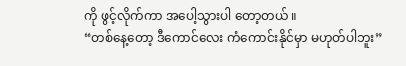ကို ဖွင့်လိုက်ကာ အပေါ့သွားပါ တော့တယ် ။
“တစ်နေ့တော့ ဒီကောင်လေး ကံကောင်းနိုင်မှာ မဟုတ်ပါဘူး”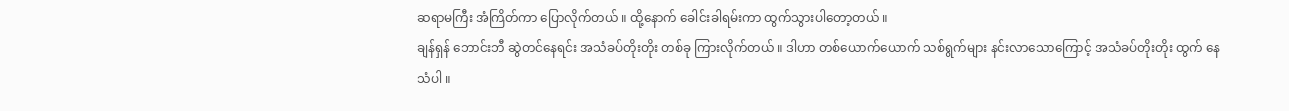ဆရာမကြီး အံကြိတ်ကာ ပြောလိုက်တယ် ။ ထို့နောက် ခေါင်းခါရမ်းကာ ထွက်သွားပါတော့တယ် ။
ချန်ရှန် ဘောင်းဘီ ဆွဲတင်နေရင်း အသံခပ်တိုးတိုး တစ်ခု ကြားလိုက်တယ် ။ ဒါဟာ တစ်ယောက်ယောက် သစ်ရွက်များ နင်းလာသောကြောင့် အသံခပ်တိုးတိုး ထွက် နေသံပါ ။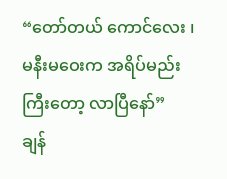“တော်တယ် ကောင်လေး ၊ မနီးမဝေးက အရိပ်မည်း ကြီးတော့ လာပြီနော်”
ချန်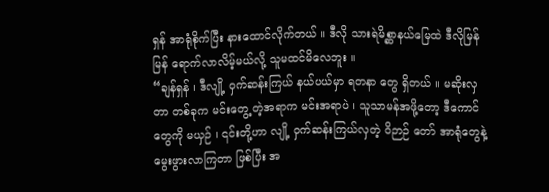ရှန် အာရုံစိုက်ပြီး နားထောင်လိုက်တယ် ။ ဒီလို သားရဲမိစ္ဆာနယ်မြေထဲ ဒီလိုမြန်မြန် ရောက်လာလိမ့်မယ်လို့ သူမထင်မိလေဘူး ။
“ချန်ရှန် ၊ ဒီလျို့ ဝှက်ဆန်းကြယ် နယ်ပယ်မှာ ရတနာ တွေ ရှိတယ် ။ မဆိုးလှတာ တစ်ခုက မင်းတွေ့ တဲ့အရာက မင်းအရာပဲ ၊ သူသာမန်အဖို့တော့ ဒီကောင်တွေကို မယှဉ် ၊ ၎င်းတို့ဟာ လျို့ ဝှက်ဆန်းကြယ်လှတဲ့ ဝိဉာဉ် တော် အာရုံတွေနဲ့ မွေးဖွားလာကြတာ ဖြစ်ပြီး အ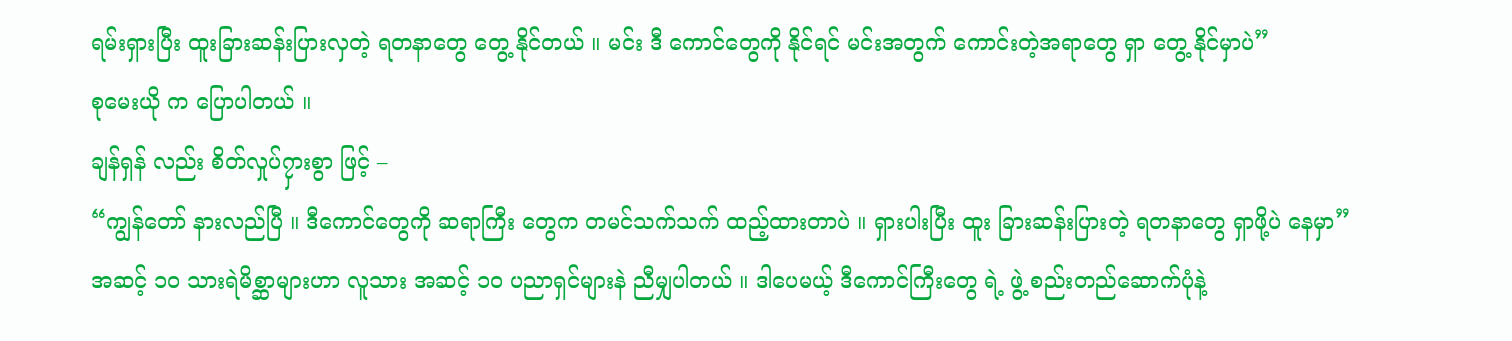ရမ်းရှားပြီး ထူးခြားဆန်းပြားလှတဲ့ ရတနာတွေ တွေ့ နိုင်တယ် ။ မင်း ဒီ ကောင်တွေကို နိုင်ရင် မင်းအတွက် ကောင်းတဲ့အရာတွေ ရှာ တွေ့ နိုင်မှာပဲ”
စုမေးယို က ပြောပါတယ် ။
ချန်ရှန် လည်း စိတ်လှုပ်၇ှားစွာ ဖြင့် –
“ကျွန်တော် နားလည်ပြီ ။ ဒီကောင်တွေကို ဆရာကြီး တွေက တမင်သက်သက် ထည့်ထားတာပဲ ။ ရှားပါးပြီး ထူး ခြားဆန်းပြားတဲ့ ရတနာတွေ ရှာဖို့ပဲ နေမှာ”
အဆင့် ၁၀ သားရဲမိစ္ဆာများဟာ လူသား အဆင့် ၁၀ ပညာရှင်များနဲ ညီမျှပါတယ် ။ ဒါပေမယ့် ဒီကောင်ကြီးတွေ ရဲ့ ဖွဲ့ စည်းတည်ဆောက်ပုံနဲ့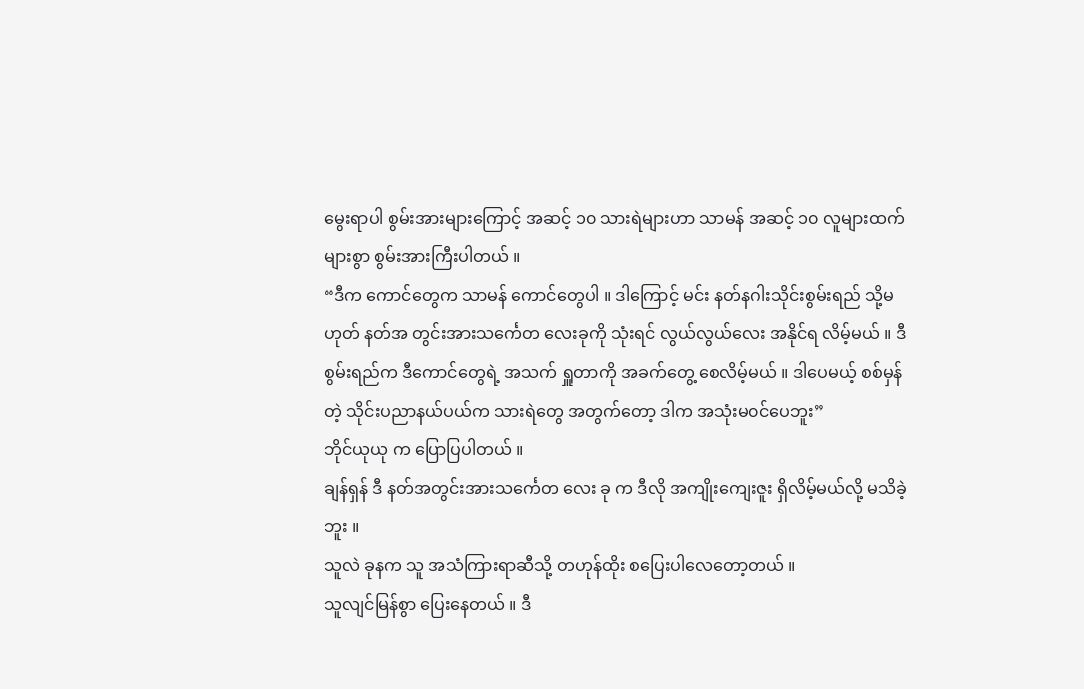မွေးရာပါ စွမ်းအားများကြောင့် အဆင့် ၁၀ သားရဲများဟာ သာမန် အဆင့် ၁၀ လူများထက် များစွာ စွမ်းအားကြီးပါတယ် ။
“ဒီက ကောင်တွေက သာမန် ကောင်တွေပါ ။ ဒါကြောင့် မင်း နတ်နဂါးသိုင်းစွမ်းရည် သို့မဟုတ် နတ်အ တွင်းအားသင်္ကေတ လေးခုကို သုံးရင် လွယ်လွယ်လေး အနိုင်ရ လိမ့်မယ် ။ ဒီစွမ်းရည်က ဒီကောင်တွေရဲ့ အသက် ရှူတာကို အခက်တွေ့ စေလိမ့်မယ် ။ ဒါပေမယ့် စစ်မှန်တဲ့ သိုင်းပညာနယ်ပယ်က သားရဲတွေ အတွက်တော့ ဒါက အသုံးမ၀င်ပေဘူး”
ဘိုင်ယုယု က ပြောပြပါတယ် ။
ချန်ရှန် ဒီ နတ်အတွင်းအားသင်္ကေတ လေး ခု က ဒီလို အကျိုးကျေးဇူး ရှိလိမ့်မယ်လို့ မသိခဲ့ဘူး ။
သူလဲ ခုနက သူ အသံကြားရာဆီသို့ တဟုန်ထိုး စပြေးပါလေတော့တယ် ။
သူလျင်မြန်စွာ ပြေးနေတယ် ။ ဒီ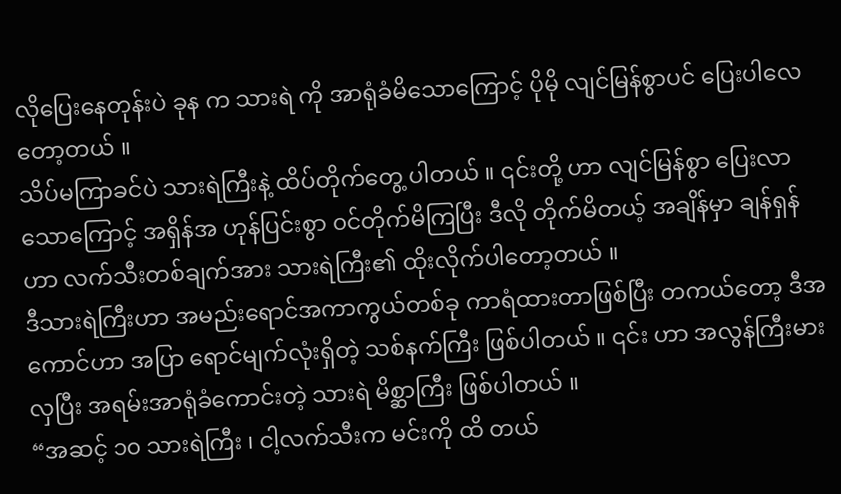လိုပြေးနေတုန်းပဲ ခုန က သားရဲ ကို အာရုံခံမိသောကြောင့် ပိုမို လျင်မြန်စွာပင် ပြေးပါလေတော့တယ် ။
သိပ်မကြာခင်ပဲ သားရဲကြီးနဲ့ ထိပ်တိုက်တွေ့ ပါတယ် ။ ၎င်းတို့ ဟာ လျင်မြန်စွာ ပြေးလာသောကြောင့် အရှိန်အ ဟုန်ပြင်းစွာ ၀င်တိုက်မိကြပြီး ဒီလို တိုက်မိတယ့် အချိန်မှာ ချန်ရှန်ဟာ လက်သီးတစ်ချက်အား သားရဲကြီး၏ ထိုးလိုက်ပါတော့တယ် ။
ဒီသားရဲကြီးဟာ အမည်းရောင်အကာကွယ်တစ်ခု ကာရံထားတာဖြစ်ပြီး တကယ်တော့ ဒီအကောင်ဟာ အပြာ ရောင်မျက်လုံးရှိတဲ့ သစ်နက်ကြီး ဖြစ်ပါတယ် ။ ၎င်း ဟာ အလွန်ကြီးမားလှပြီး အရမ်းအာရုံခံကောင်းတဲ့ သားရဲ မိစ္ဆာကြီး ဖြစ်ပါတယ် ။
“အဆင့် ၁၀ သားရဲကြီး ၊ ငါ့လက်သီးက မင်းကို ထိ တယ်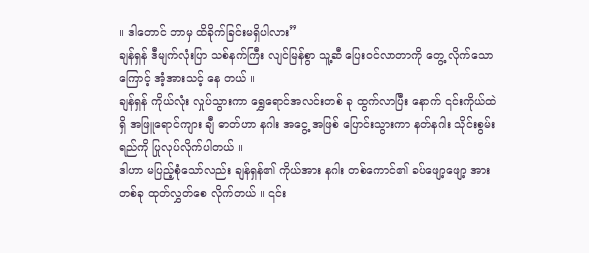။ ဒါတောင် ဘာမှ ထိခိုက်ခြင်းမရှိပါလား”
ချန်ရှန် ဒီမျက်လုံးပြာ သစ်နက်ကြီး လျင်မြန်စွာ သူ့ဆီ ပြေးဝင်လာတာကို တွေ့ လိုက်သောကြောင့် အံ့အားသင့် နေ တယ် ။
ချန်ရှန် ကိုယ်လုံး လှုပ်သွားကာ ရွှေရောင်အလင်းတစ် ခု ထွက်လာပြီး နောက် ၎င်းကိုယ်ထဲ ရှိ အဖြူရောင်ကျား ချီ ဓာတ်ဟာ နဂါး အငွေ့ အဖြစ် ပြောင်းသွားကာ နတ်နဂါး သိုင်းစွမ်းရည်ကို ပြုလုပ်လိုက်ပါတယ် ။
ဒါဟာ မပြည့်စုံသော်လည်း ချန်ရှန်၏ ကိုယ်အား နဂါး တစ်ကောင်၏ ခပ်ဖျော့ဖျော့ အားတစ်ခု ထုတ်လွှတ်စေ လိုက်တယ် ။ ၎င်း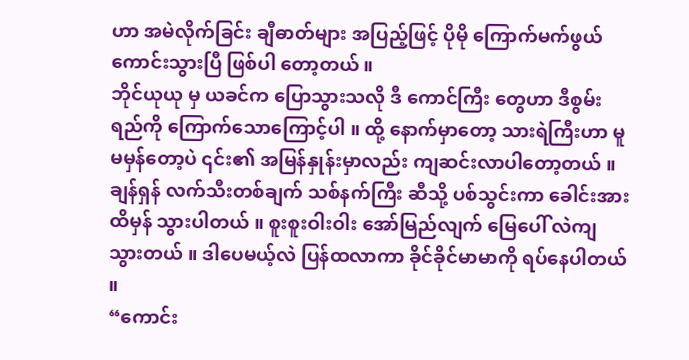ဟာ အမဲလိုက်ခြင်း ချီဓာတ်များ အပြည့်ဖြင့် ပိုမို ကြောက်မက်ဖွယ် ကောင်းသွားပြီ ဖြစ်ပါ တော့တယ် ။
ဘိုင်ယုယု မှ ယခင်က ပြောသွားသလို ဒီ ကောင်ကြီး တွေဟာ ဒီစွမ်းရည်ကို ကြောက်သောကြောင့်ပါ ။ ထို့ နောက်မှာတော့ သားရဲကြီးဟာ မူမမှန်တော့ပဲ ၎င်း၏ အမြန်နှုန်းမှာလည်း ကျဆင်းလာပါတော့တယ် ။
ချန်ရှန် လက်သီးတစ်ချက် သစ်နက်ကြီး ဆီသို့ ပစ်သွင်းကာ ခေါင်းအားထိမှန် သွားပါတယ် ။ စူးစူးဝါးဝါး အော်မြည်လျက် မြေပေါ် လဲကျသွားတယ် ။ ဒါပေမယ့်လဲ ပြန်ထလာကာ ခိုင်ခိုင်မာမာကို ရပ်နေပါတယ် ။
“ကောင်း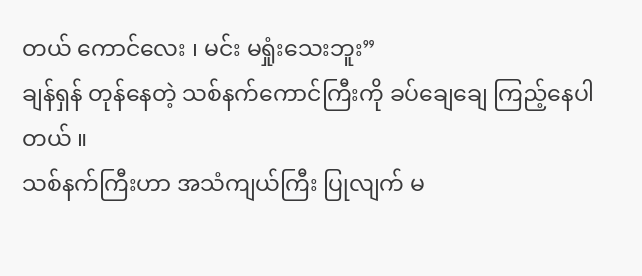တယ် ကောင်လေး ၊ မင်း မရှုံးသေးဘူး”
ချန်ရှန် တုန်နေတဲ့ သစ်နက်ကောင်ကြီးကို ခပ်ချေချေ ကြည့်နေပါတယ် ။
သစ်နက်ကြီးဟာ အသံကျယ်ကြီး ပြုလျက် မ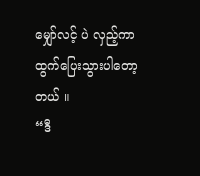မျှော်လင့် ပဲ လှည့်ကာ ထွက်ပြေးသွားပါတော့တယ် ။
“ဒီ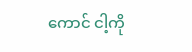ကောင် ငါ့ကို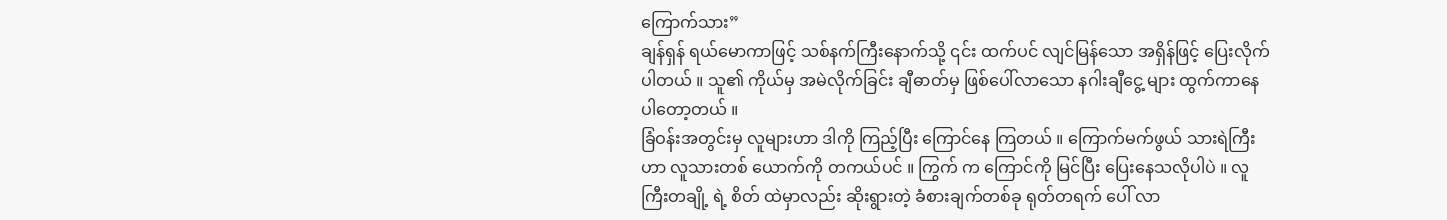ကြောက်သား”
ချန်ရှန် ရယ်မောကာဖြင့် သစ်နက်ကြီးနောက်သို့ ၎င်း ထက်ပင် လျင်မြန်သော အရှိန်ဖြင့် ပြေးလိုက်ပါတယ် ။ သူ၏ ကိုယ်မှ အမဲလိုက်ခြင်း ချီဓာတ်မှ ဖြစ်ပေါ်လာသော နဂါးချီငွေ့ များ ထွက်ကာနေပါတော့တယ် ။
ခြံဝန်းအတွင်းမှ လူများဟာ ဒါကို ကြည့်ပြီး ကြောင်နေ ကြတယ် ။ ကြောက်မက်ဖွယ် သားရဲကြီးဟာ လူသားတစ် ယောက်ကို တကယ်ပင် ။ ကြွက် က ကြောင်ကို မြင်ပြီး ပြေးနေသလိုပါပဲ ။ လူကြီးတချို့ ရဲ့ စိတ် ထဲမှာလည်း ဆိုးရွားတဲ့ ခံစားချက်တစ်ခု ရုတ်တရက် ပေါ် လာ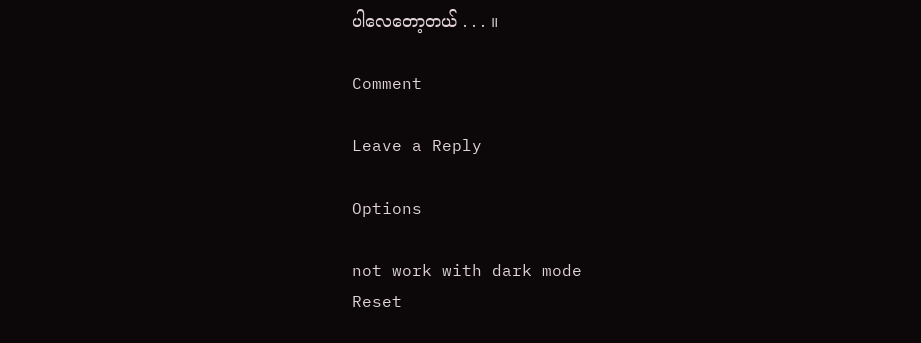ပါလေတော့တယ် . . . ။

Comment

Leave a Reply

Options

not work with dark mode
Reset